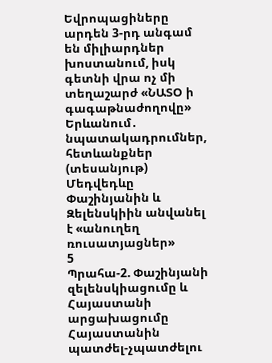Եվրոպացիները արդեն 3-րդ անգամ են միլիարդներ խոստանում, իսկ գետնի վրա ոչ մի տեղաշարժ «ՆԱՏՕ ի գագաթնաժողովը» Երևանում․ նպատակադրումներ, հետևանքներ (տեսանյութ) Մեդվեդևը Փաշինյանին և Զելենսկիին անվանել է «անուղեղ ռուսատյացներ»
5
Պրահա-2. Փաշինյանի զելենսկիացումը և Հայաստանի արցախացումը Հայաստանին պատժել-չպատժելու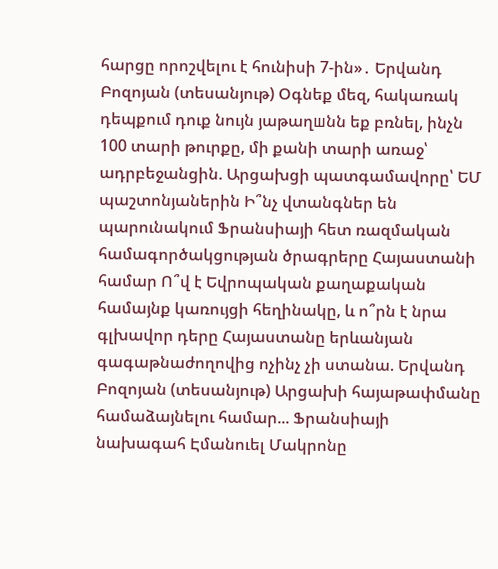հարցը որոշվելու է հունիսի 7-ին»․ Երվանդ Բոզոյան (տեսանյութ) Օգնեք մեզ, հակառակ դեպքում դուք նույն յաթաղшնն եք բռնել, ինչն 100 տարի թուրքը, մի քանի տարի առաջ՝ ադրբեջանցին. Արցախցի պատգամավորը՝ ԵՄ պաշտոնյաներին Ի՞նչ վտանգներ են պարունակում Ֆրանսիայի հետ ռազմական համագործակցության ծրագրերը Հայաստանի համար Ո՞վ է Եվրոպական քաղաքական համայնք կառույցի հեղինակը, և ո՞րն է նրա գլխավոր դերը Հայաստանը երևանյան գագաթնաժողովից ոչինչ չի ստանա. Երվանդ Բոզոյան (տեսանյութ) Արցախի հայաթափմանը համաձայնելու համար... Ֆրանսիայի նախագահ Էմանուել Մակրոնը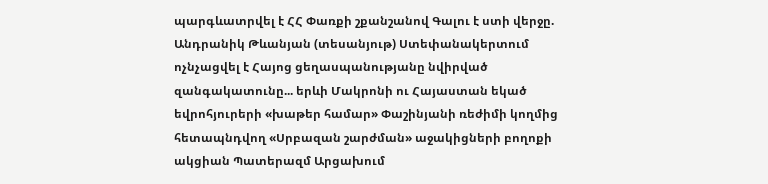պարգևատրվել է ՀՀ Փառքի շքանշանով Գալու է ստի վերջը. Անդրանիկ Թևանյան (տեսանյութ) Ստեփանակերտում ոչնչացվել է Հայոց ցեղասպանությանը նվիրված զանգակատունը... երևի Մակրոնի ու Հայաստան եկած եվրոհյուրերի «խաթեր համար» Փաշինյանի ռեժիմի կողմից հետապնդվող «Սրբազան շարժման» աջակիցների բողոքի ակցիան Պատերազմ Արցախում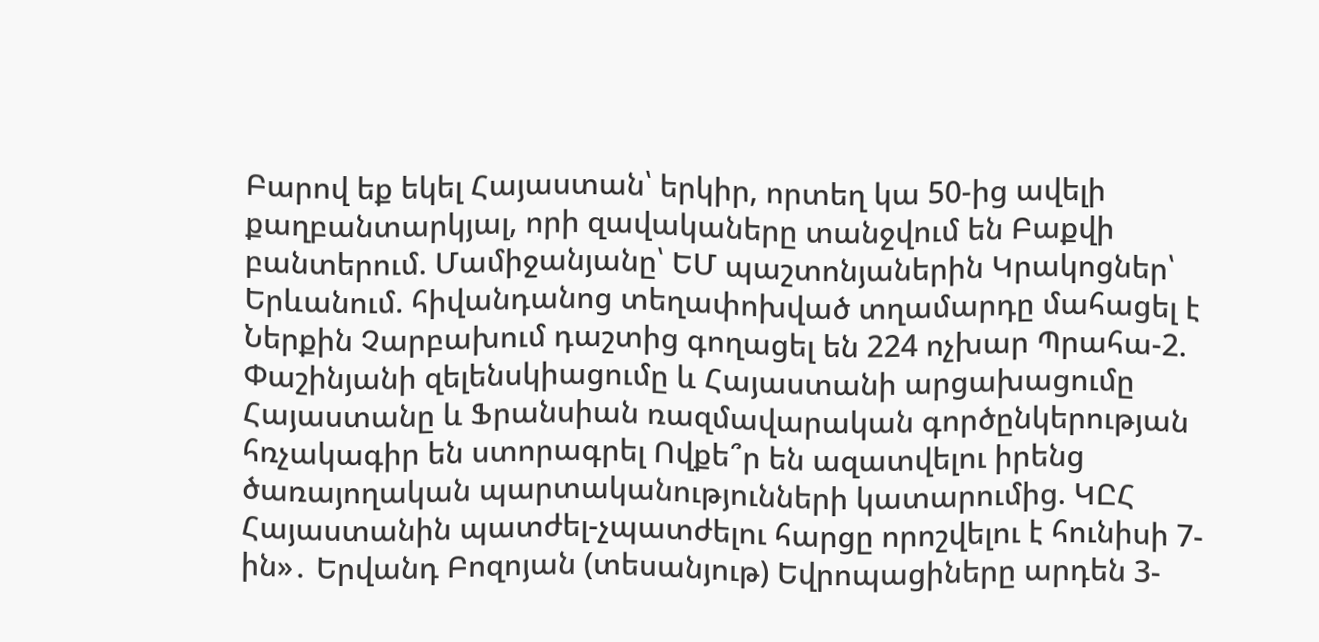Բարով եք եկել Հայաստան՝ երկիր, որտեղ կա 50-ից ավելի քաղբանտարկյալ, որի զավակաները տանջվում են Բաքվի բանտերում. Մամիջանյանը՝ ԵՄ պաշտոնյաներին Կրակոցներ՝ Երևանում. հիվանդանոց տեղափոխված տղամարդը մահացել է Ներքին Չարբախում դաշտից գողացել են 224 ոչխար Պրահա-2. Փաշինյանի զելենսկիացումը և Հայաստանի արցախացումը Հայաստանը և Ֆրանսիան ռազմավարական գործընկերության հռչակագիր են ստորագրել Ովքե՞ր են ազատվելու իրենց ծառայողական պարտականությունների կատարումից. ԿԸՀ Հայաստանին պատժել-չպատժելու հարցը որոշվելու է հունիսի 7-ին»․ Երվանդ Բոզոյան (տեսանյութ) Եվրոպացիները արդեն 3-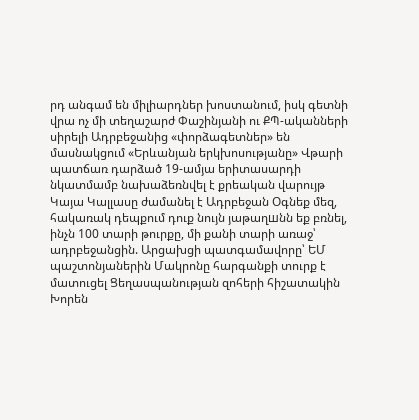րդ անգամ են միլիարդներ խոստանում, իսկ գետնի վրա ոչ մի տեղաշարժ Փաշինյանի ու ՔՊ-ականների սիրելի Ադրբեջանից «փորձագետներ» են մասնակցում «Երևանյան երկխոսությանը» Վթարի պատճառ դարձած 19-ամյա երիտասարդի նկատմամբ նախաձեռնվել է քրեական վարույթ Կայա Կալլասը ժամանել է Ադրբեջան Օգնեք մեզ, հակառակ դեպքում դուք նույն յաթաղшնն եք բռնել, ինչն 100 տարի թուրքը, մի քանի տարի առաջ՝ ադրբեջանցին. Արցախցի պատգամավորը՝ ԵՄ պաշտոնյաներին Մակրոնը հարգանքի տուրք է մատուցել Ցեղասպանության զոհերի հիշատակին Խորեն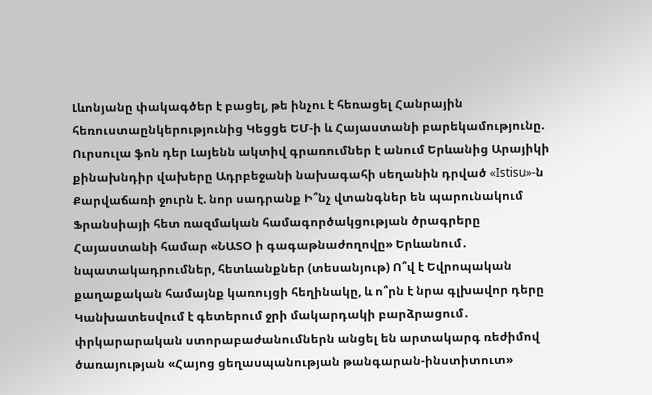Լևոնյանը փակագծեր է բացել, թե ինչու է հեռացել Հանրային հեռուստաընկերությունից Կեցցե ԵՄ-ի և Հայաստանի բարեկամությունը. Ուրսուլա ֆոն դեր Լայենն ակտիվ գրառումներ է անում Երևանից Արայիկի քինախնդիր վախերը Ադրբեջանի նախագահի սեղանին դրված «Istisu»-ն Քարվաճառի ջուրն է. նոր սադրանք Ի՞նչ վտանգներ են պարունակում Ֆրանսիայի հետ ռազմական համագործակցության ծրագրերը Հայաստանի համար «ՆԱՏՕ ի գագաթնաժողովը» Երևանում․ նպատակադրումներ, հետևանքներ (տեսանյութ) Ո՞վ է Եվրոպական քաղաքական համայնք կառույցի հեղինակը, և ո՞րն է նրա գլխավոր դերը Կանխատեսվում է գետերում ջրի մակարդակի բարձրացում․ փրկարարական ստորաբաժանումներն անցել են արտակարգ ռեժիմով ծառայության «Հայոց ցեղասպանության թանգարան-ինստիտուտ»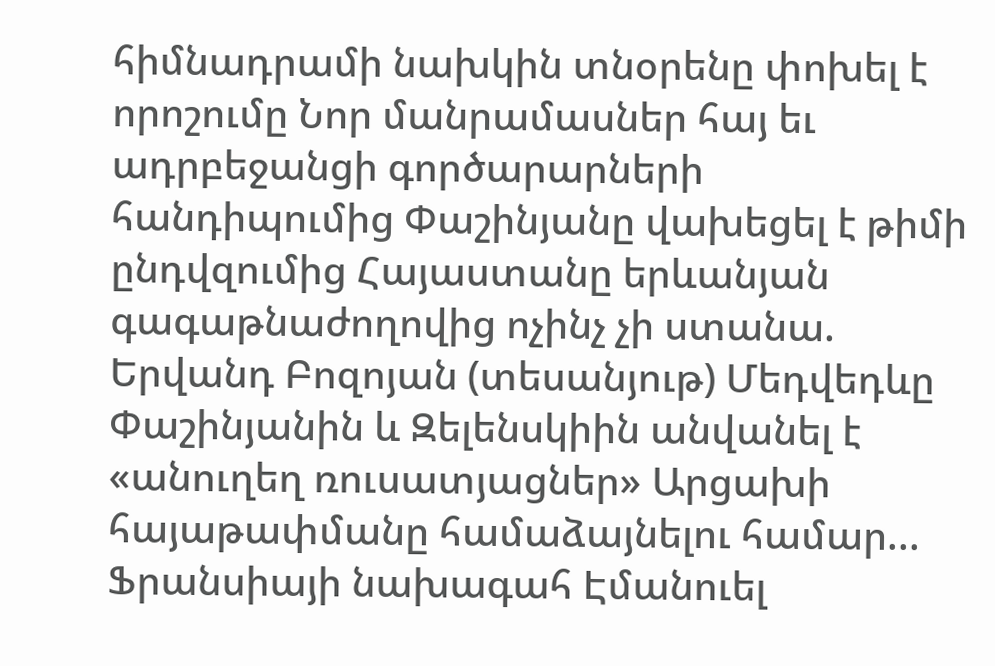հիմնադրամի նախկին տնօրենը փոխել է որոշումը Նոր մանրամասներ հայ եւ ադրբեջանցի գործարարների հանդիպումից Փաշինյանը վախեցել է թիմի ընդվզումից Հայաստանը երևանյան գագաթնաժողովից ոչինչ չի ստանա. Երվանդ Բոզոյան (տեսանյութ) Մեդվեդևը Փաշինյանին և Զելենսկիին անվանել է «անուղեղ ռուսատյացներ» Արցախի հայաթափմանը համաձայնելու համար... Ֆրանսիայի նախագահ Էմանուել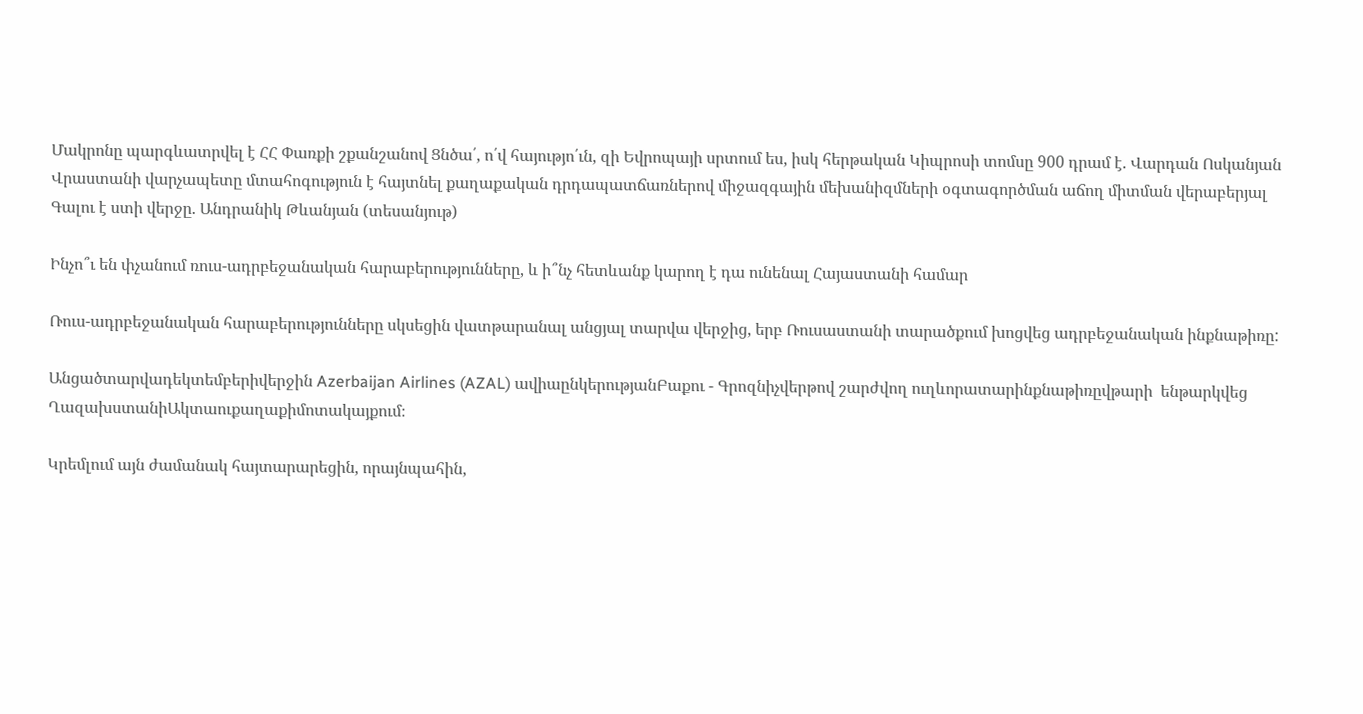Մակրոնը պարգևատրվել է ՀՀ Փառքի շքանշանով Ցնծա՛, ո՛վ հայությո՛ւն, զի Եվրոպայի սրտում ես, իսկ հերթական Կիպրոսի տոմսը 900 դրամ է. Վարդան Ոսկանյան Վրաստանի վարչապետը մտահոգություն է հայտնել քաղաքական դրդապատճառներով միջազգային մեխանիզմների օգտագործման աճող միտման վերաբերյալ Գալու է ստի վերջը. Անդրանիկ Թևանյան (տեսանյութ)

Ինչո՞ւ են փչանում ռուս-ադրբեջանական հարաբերությունները, և ի՞նչ հետևանք կարող է դա ունենալ Հայաստանի համար

Ռուս-ադրբեջանական հարաբերությունները սկսեցին վատթարանալ անցյալ տարվա վերջից, երբ Ռուսաստանի տարածքում խոցվեց ադրբեջանական ինքնաթիռը:

Անցածտարվադեկտեմբերիվերջին Azerbaijan Airlines (AZAL) ավիաընկերությանԲաքու - Գրոզնիչվերթով շարժվող ուղևորատարինքնաթիռըվթարի  ենթարկվեց  ՂազախստանիԱկտաուքաղաքիմոտակայքում։

Կրեմլում այն ժամանակ հայտարարեցին, որայնպահին,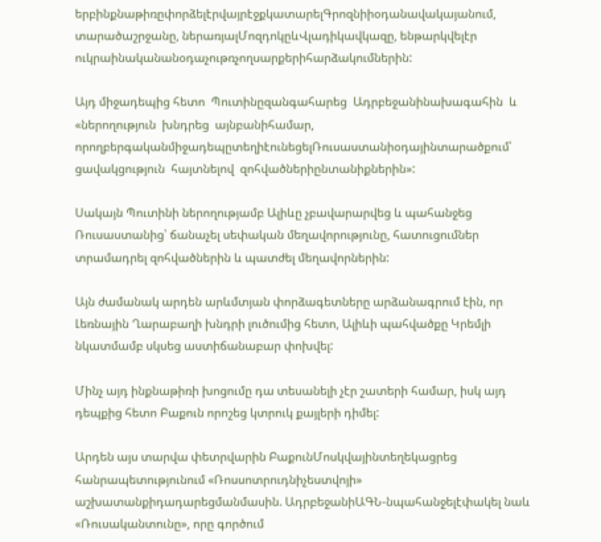երբինքնաթիռըփորձելէրվայրէջքկատարելԳրոզնիիօդանավակայանում, տարածաշրջանը, ներառյալՄոզդոկըևՎլադիկավկազը, ենթարկվելէր  ուկրաինականանօդաչութռչողսարքերիհարձակումներին:

Այդ միջադեպից հետո  Պուտինըզանգահարեց  Ադրբեջանինախագահին  և «ներողություն  խնդրեց  այնբանիհամար, որողբերգականմիջադեպըտեղիէունեցելՌուսաստանիօդայինտարածքում՝  ցավակցություն  հայտնելով  զոհվածներիընտանիքներին»:

Սակայն Պուտինի ներողությամբ Ալիևը չբավարարվեց և պահանջեց Ռուսաստանից՝ ճանաչել սեփական մեղավորությունը, հատուցումներ տրամադրել զոհվածներին և պատժել մեղավորներին:

Այն ժամանակ արդեն արևմտյան փորձագետները արձանագրում էին, որ Լեռնային Ղարաբաղի խնդրի լուծումից հետո, Ալիևի պահվածքը Կրեմլի նկատմամբ սկսեց աստիճանաբար փոխվել:

Մինչ այդ ինքնաթիռի խոցումը դա տեսանելի չէր շատերի համար, իսկ այդ դեպքից հետո Բաքուն որոշեց կտրուկ քայլերի դիմել:

Արդեն այս տարվա փետրվարին ԲաքունՄոսկվայինտեղեկացրեց  հանրապետությունում «Ռոսսոտրուդնիչեստվոյի»  աշխատանքիդադարեցմանմասին. ԱդրբեջանիԱԳՆ-նպահանջելէփակել նաև  «Ռուսականտունը», որը գործում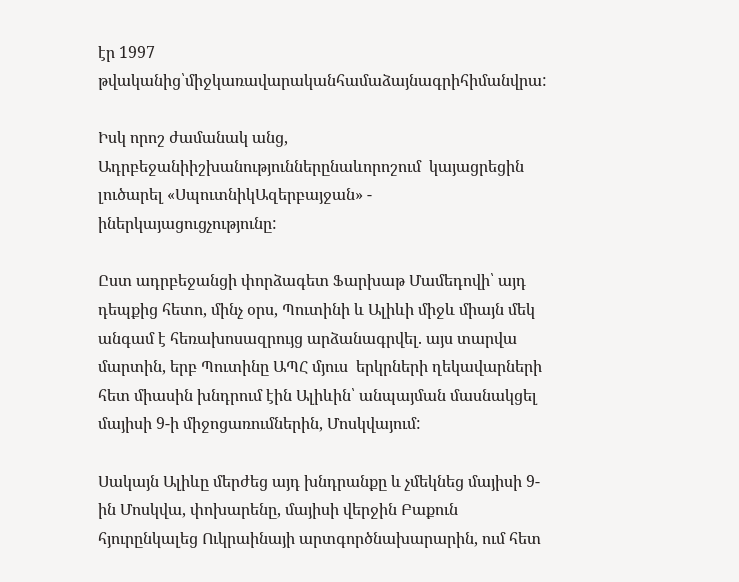էր 1997 թվականից՝միջկառավարականհամաձայնագրիհիմանվրա:

Իսկ որոշ ժամանակ անց, Ադրբեջանիիշխանություններընաևորոշում  կայացրեցին լուծարել «ՍպուտնիկԱզերբայջան» - իներկայացուցչությունը:

Ըստ ադրբեջանցի փորձագետ Ֆարխաթ Մամեդովի՝ այդ դեպքից հետո, մինչ օրս, Պուտինի և Ալիևի միջև միայն մեկ անգամ է հեռախոսազրույց արձանագրվել. այս տարվա մարտին, երբ Պուտինը ԱՊՀ մյուս  երկրների ղեկավարների հետ միասին խնդրում էին Ալիևին՝ անպայման մասնակցել  մայիսի 9-ի միջոցառումներին, Մոսկվայում:

Սակայն Ալիևը մերժեց այդ խնդրանքը և չմեկնեց մայիսի 9-ին Մոսկվա, փոխարենը, մայիսի վերջին Բաքուն հյուրընկալեց Ուկրաինայի արտգործնախարարին, ում հետ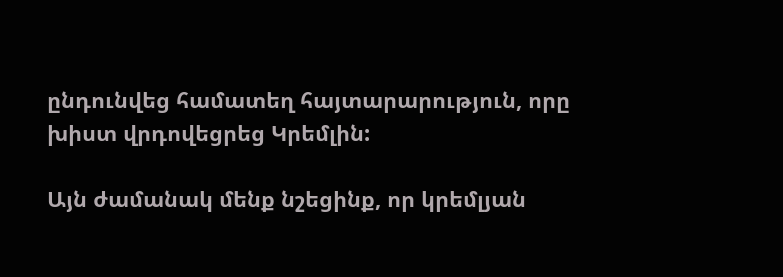ընդունվեց համատեղ հայտարարություն, որը խիստ վրդովեցրեց Կրեմլին:

Այն ժամանակ մենք նշեցինք, որ կրեմլյան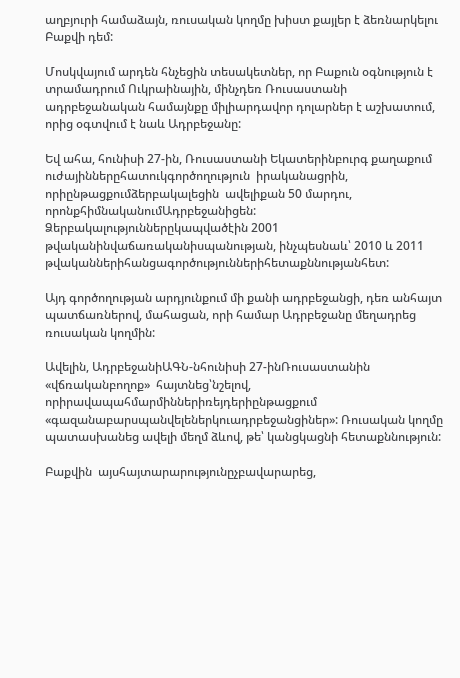աղբյուրի համաձայն, ռուսական կողմը խիստ քայլեր է ձեռնարկելու Բաքվի դեմ:

Մոսկվայում արդեն հնչեցին տեսակետներ, որ Բաքուն օգնություն է տրամադրում Ուկրաինային, մինչդեռ Ռուսաստանի ադրբեջանական համայնքը միլիարդավոր դոլարներ է աշխատում, որից օգտվում է նաև Ադրբեջանը:

Եվ ահա, հունիսի 27-ին, Ռուսաստանի Եկատերինբուրգ քաղաքում ուժայիններըհատուկգործողություն  իրականացրին, որիընթացքումձերբակալեցին  ավելիքան 50 մարդու, որոնքհիմնականումԱդրբեջանիցեն: Ձերբակալություններըկապվածէին 2001 թվականինվաճառականիսպանության, ինչպեսնաև՝ 2010 և 2011 թվականներիհանցագործություններիհետաքննությանհետ:

Այդ գործողության արդյունքում մի քանի ադրբեջանցի, դեռ անհայտ պատճառներով, մահացան, որի համար Ադրբեջանը մեղադրեց ռուսական կողմին:

Ավելին, ԱդրբեջանիԱԳՆ-նհունիսի 27-ինՌուսաստանին «վճռականբողոք»  հայտնեց՝նշելով, որիրավապահմարմիններիռեյդերիընթացքում «գազանաբարսպանվելեներկուադրբեջանցիներ»: Ռուսական կողմը պատասխանեց ավելի մեղմ ձևով, թե՝ կանցկացնի հետաքննություն:

Բաքվին  այսհայտարարությունըչբավարարեց,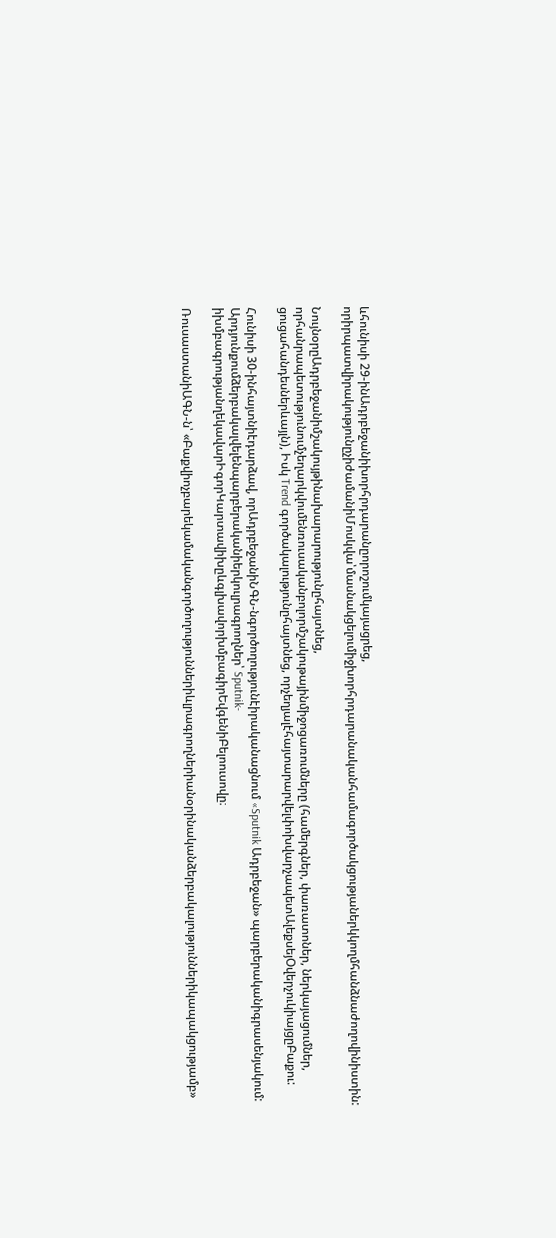ևհունիսի 29-ինԱդրբեջանիխորհրդարանըորոշումկայացրեց, որիրպատվիրակությունըչիժամանիՄոսկվա՝մասնակցելումիջխորհրդարանականհամագործակցությաներկկողմհանձնաժողովինիստին:

ՆույնօրըԱդրբեջանիմշակույթինախարարությունըհայտնեց, որհանրապետությունումչեղարկվումենռուսականբոլորմշակութայինմիջոցառումները (համերգներ, փառատոներ, ներկայացումներ, ցուցահանդեսներևայլն), Իսկ Trend գործակալությունըհայտնեց, որչեղյալէհայտարարվելփոխվարչապետԱլեքսեյՕվերչուկիայցըԲաքու:

Հունիսի 30-ինհայտնիէդարձավ, որԱդրբեջանիՆԳՆ-նգործողությունէիրականացնում «Sputnik Ադրբեջան» պարբերականիգրասենյակում: Արդյունքումձերբակալվելենպարբերականիերկուլրագրողներ՝ Sputnik-իխմբագրությանղեկավարԻգորԿարտավիխըևգլխավորխմբագիրԵվգենիԲելոուսովը։

ՌուսաստանիԱԳՆ-ն՝ «Բաքվիոչբարեկամականգործողություններիևլրագրողներիանօրինականձերբակալություններիկապակցությամբ»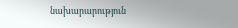նախարարություն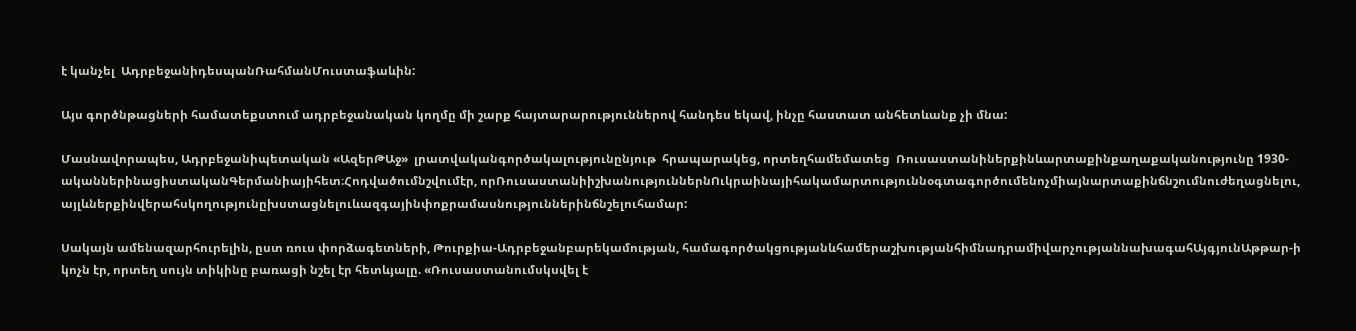է կանչել  ԱդրբեջանիդեսպանՌահմանՄուստաֆաևին:

Այս գործնթացների համատեքստում ադրբեջանական կողմը մի շարք հայտարարություններով հանդես եկավ, ինչը հաստատ անհետևանք չի մնա:

Մասնավորապես, Ադրբեջանիպետական «ԱզերԹԱջ»  լրատվականգործակալությունընյութ  հրապարակեց, որտեղհամեմատեց  Ռուսաստանիներքինևարտաքինքաղաքականությունը 1930-ականներինացիստականԳերմանիայիհետ։Հոդվածումնշվումէր, որՌուսաստանիիշխանություններնՈւկրաինայիհակամարտություննօգտագործումենոչմիայնարտաքինճնշումնուժեղացնելու, այլևներքինվերահսկողությունըխստացնելուևազգայինփոքրամասնություններինճնշելուհամար:

Սակայն ամենազարհուրելին, ըստ ռուս փորձագետների, Թուրքիա-Ադրբեջանբարեկամության, համագործակցությանևհամերաշխությանհիմնադրամիվարչությաննախագահԱյգյունԱթթար-ի կոչն էր, որտեղ սույն տիկինը բառացի նշել էր հետևյալը. «Ռուսաստանումսկսվել է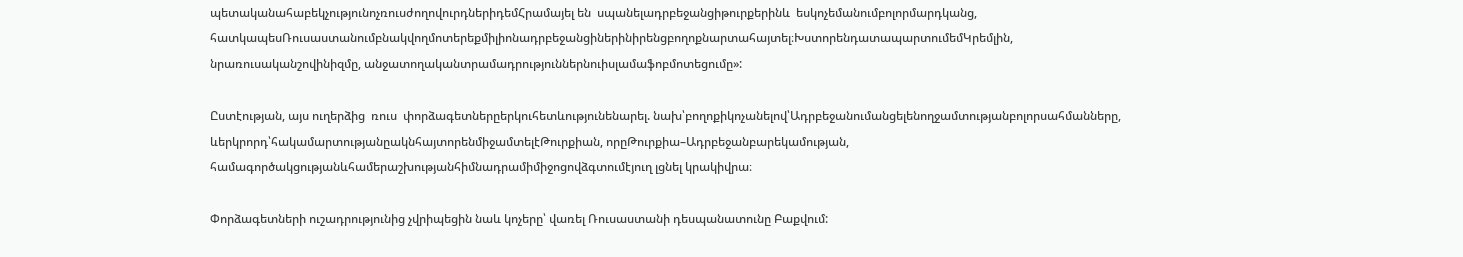պետականահաբեկչությունոչռուսժողովուրդներիդեմՀրամայել են  սպանելադրբեջանցիթուրքերինև  եսկոչեմանումբոլորմարդկանց, հատկապեսՌուսաստանումբնակվողմոտերեքմիլիոնադրբեջանցիներինիրենցբողոքնարտահայտել։ԽստորենդատապարտումեմԿրեմլին, նրառուսականշովինիզմը, անջատողականտրամադրություններնուիսլամաֆոբմոտեցումը»:

Ըստէության, այս ուղերձից  ռուս  փորձագետներըերկուհետևությունենարել. նախ՝բողոքիկոչանելով՝Ադրբեջանումանցելենողջամտությանբոլորսահմանները, ևերկրորդ՝հակամարտությանըակնհայտորենմիջամտելէԹուրքիան, որըԹուրքիա–Ադրբեջանբարեկամության, համագործակցությանևհամերաշխությանհիմնադրամիմիջոցովձգտումէյուղ լցնել կրակիվրա։

Փորձագետների ուշադրությունից չվրիպեցին նաև կոչերը՝ վառել Ռուսաստանի դեսպանատունը Բաքվում: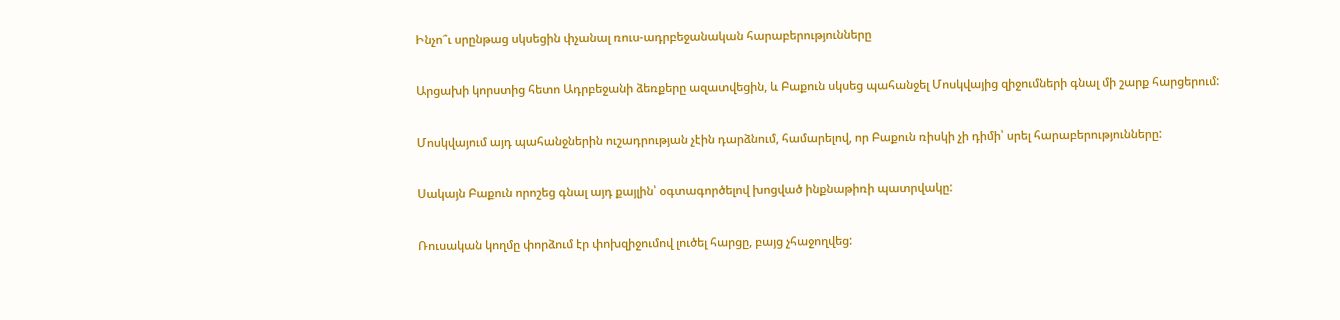Ինչո՞ւ սրընթաց սկսեցին փչանալ ռուս-ադրբեջանական հարաբերությունները

Արցախի կորստից հետո Ադրբեջանի ձեռքերը ազատվեցին, և Բաքուն սկսեց պահանջել Մոսկվայից զիջումների գնալ մի շարք հարցերում:

Մոսկվայում այդ պահանջներին ուշադրության չէին դարձնում, համարելով, որ Բաքուն ռիսկի չի դիմի՝ սրել հարաբերությունները:

Սակայն Բաքուն որոշեց գնալ այդ քայլին՝ օգտագործելով խոցված ինքնաթիռի պատրվակը:

Ռուսական կողմը փորձում էր փոխզիջումով լուծել հարցը, բայց չհաջողվեց: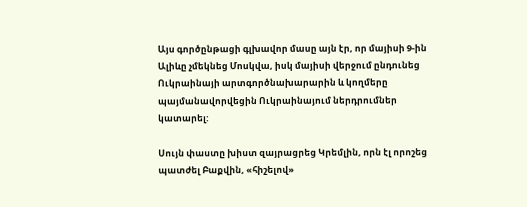Այս գործընթացի գլխավոր մասը այն էր, որ մայիսի 9-ին Ալիևը չմեկնեց Մոսկվա, իսկ մայիսի վերջում ընդունեց Ուկրաինայի արտգործնախարարին և կողմերը պայմանավորվեցին Ուկրաինայում ներդրումներ կատարել:

Սույն փաստը խիստ զայրացրեց Կրեմլին, որն էլ որոշեց պատժել Բաքվին, «հիշելով»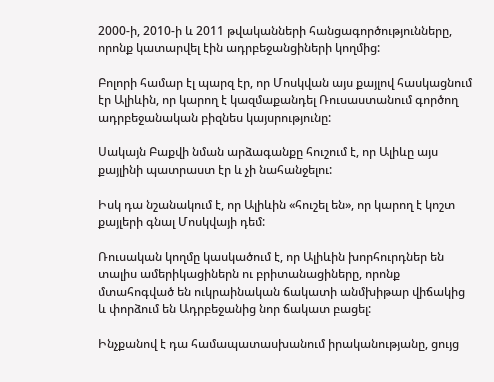2000-ի, 2010-ի և 2011 թվականների հանցագործությունները, որոնք կատարվել էին ադրբեջանցիների կողմից:

Բոլորի համար էլ պարզ էր, որ Մոսկվան այս քայլով հասկացնում էր Ալիևին, որ կարող է կազմաքանդել Ռուսաստանում գործող ադրբեջանական բիզնես կայսրությունը:

Սակայն Բաքվի նման արձագանքը հուշում է, որ Ալիևը այս քայլինի պատրաստ էր և չի նահանջելու:

Իսկ դա նշանակում է, որ Ալիևին «հուշել են», որ կարող է կոշտ քայլերի գնալ Մոսկվայի դեմ:

Ռուսական կողմը կասկածում է, որ Ալիևին խորհուրդներ են տալիս ամերիկացիներն ու բրիտանացիները, որոնք մտահոգված են ուկրաինական ճակատի անմխիթար վիճակից և փորձում են Ադրբեջանից նոր ճակատ բացել:

Ինչքանով է դա համապատասխանում իրականությանը, ցույց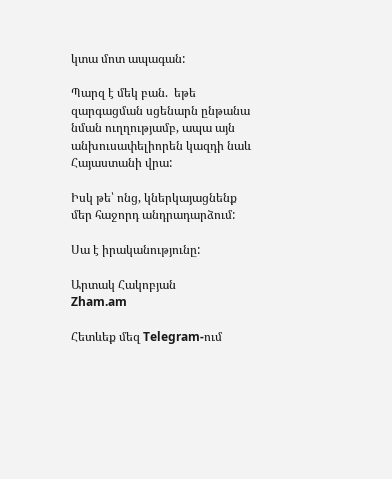կտա մոտ ապագան:

Պարզ է մեկ բան.  եթե զարգացման սցենարն ընթանա նման ուղղությամբ, ապա այն անխուսափելիորեն կազդի նաև Հայաստանի վրա:

Իսկ թե՝ ոնց, կներկայացնենք մեր հաջորդ անդրադարձում:

Սա է իրականությունը:

Արտակ Հակոբյան
Zham.am

Հետևեք մեզ Telegram-ում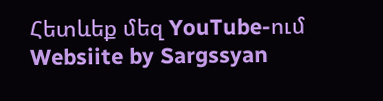Հետևեք մեզ YouTube-ում
Websiite by Sargssyan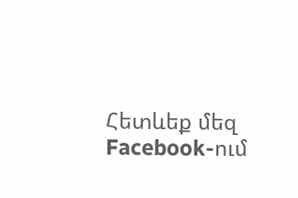Հետևեք մեզ Facebook-ում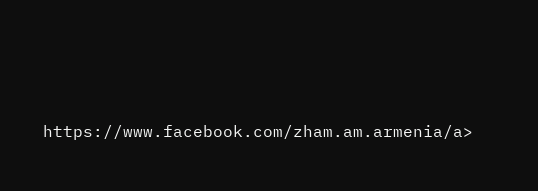https://www.facebook.com/zham.am.armenia/a>